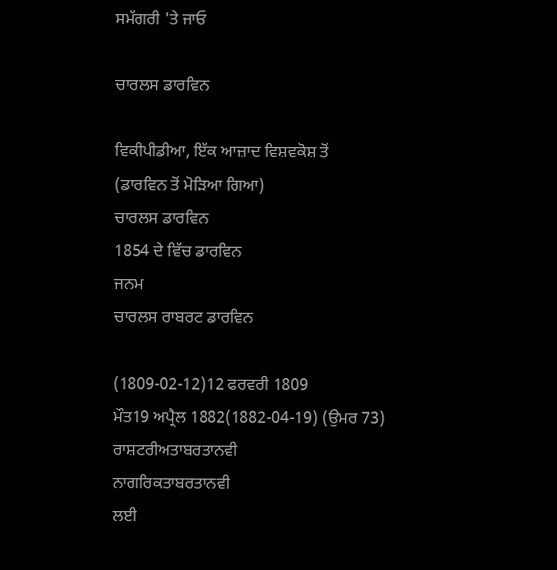ਸਮੱਗਰੀ 'ਤੇ ਜਾਓ

ਚਾਰਲਸ ਡਾਰਵਿਨ

ਵਿਕੀਪੀਡੀਆ, ਇੱਕ ਆਜ਼ਾਦ ਵਿਸ਼ਵਕੋਸ਼ ਤੋਂ
(ਡਾਰਵਿਨ ਤੋਂ ਮੋੜਿਆ ਗਿਆ)
ਚਾਰਲਸ ਡਾਰਵਿਨ
1854 ਦੇ ਵਿੱਚ ਡਾਰਵਿਨ
ਜਨਮ
ਚਾਰਲਸ ਰਾਬਰਟ ਡਾਰਵਿਨ

(1809-02-12)12 ਫਰਵਰੀ 1809
ਮੌਤ19 ਅਪ੍ਰੈਲ 1882(1882-04-19) (ਉਮਰ 73)
ਰਾਸ਼ਟਰੀਅਤਾਬਰਤਾਨਵੀ
ਨਾਗਰਿਕਤਾਬਰਤਾਨਵੀ
ਲਈ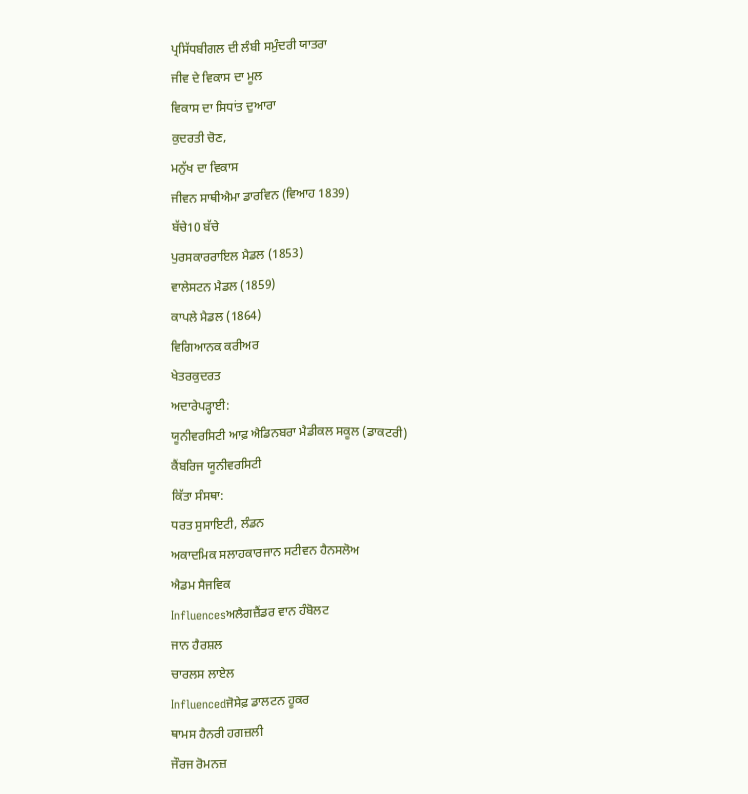ਪ੍ਰਸਿੱਧਬੀਗਲ ਦੀ ਲੰਬੀ ਸਮੁੰਦਰੀ ਯਾਤਰਾ
ਜੀਵ ਦੇ ਵਿਕਾਸ ਦਾ ਮੂਲ
ਵਿਕਾਸ ਦਾ ਸਿਧਾਂਤ ਦੁਆਰਾ
ਕੁਦਰਤੀ ਚੋਣ,
ਮਨੁੱਖ ਦਾ ਵਿਕਾਸ
ਜੀਵਨ ਸਾਥੀਐਮਾ ਡਾਰਵਿਨ (ਵਿਆਹ 1839)
ਬੱਚੇ10 ਬੱਚੇ
ਪੁਰਸਕਾਰਰਾਇਲ ਮੈਡਲ (1853)
ਵਾਲੇਸਟਨ ਮੈਡਲ (1859)
ਕਾਪਲੇ ਮੈਡਲ (1864)
ਵਿਗਿਆਨਕ ਕਰੀਅਰ
ਖੇਤਰਕੁਦਰਤ
ਅਦਾਰੇਪਡ਼੍ਹਾਈ:
ਯੂਨੀਵਰਸਿਟੀ ਆਫ਼ ਐਡਿਨਬਰਾ ਮੈਡੀਕਲ ਸਕੂਲ (ਡਾਕਟਰੀ)
ਕੈਂਬਰਿਜ ਯੂਨੀਵਰਸਿਟੀ
ਕਿੱਤਾ ਸੰਸਥਾ:
ਧਰਤ ਸੁਸਾਇਟੀ, ਲੰਡਨ
ਅਕਾਦਮਿਕ ਸਲਾਹਕਾਰਜਾਨ ਸਟੀਵਨ ਹੈਨਸਲੋਅ
ਐਡਮ ਸੈਜਵਿਕ
Influencesਅਲੈਗਜ਼ੈਂਡਰ ਵਾਨ ਹੰਬੋਲਟ
ਜਾਨ ਹੈਰਸ਼ਲ
ਚਾਰਲਸ ਲਾਏਲ
Influencedਜੋਸੇਫ਼ ਡਾਲਟਨ ਹੂਕਰ
ਥਾਮਸ ਹੈਨਰੀ ਹਗਜ਼ਲੀ
ਜੌਰਜ ਰੋਮਨਜ਼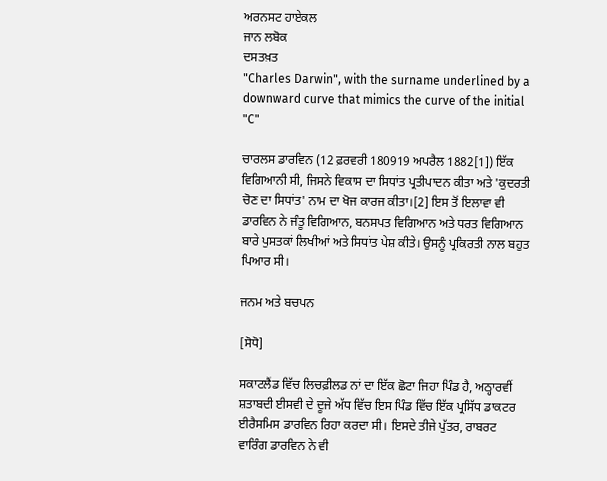ਅਰਨਸਟ ਹਾਏਕਲ
ਜਾਨ ਲਬੋਕ
ਦਸਤਖ਼ਤ
"Charles Darwin", with the surname underlined by a downward curve that mimics the curve of the initial "C"

ਚਾਰਲਸ ਡਾਰਵਿਨ (12 ਫ਼ਰਵਰੀ 180919 ਅਪਰੈਲ 1882[1]) ਇੱਕ ਵਿਗਿਆਨੀ ਸੀ, ਜਿਸਨੇ ਵਿਕਾਸ ਦਾ ਸਿਧਾਂਤ ਪ੍ਰਤੀਪਾਦਨ ਕੀਤਾ ਅਤੇ 'ਕੁਦਰਤੀ ਚੋਣ ਦਾ ਸਿਧਾਂਤ' ਨਾਮ ਦਾ ਖੋਜ ਕਾਰਜ ਕੀਤਾ।[2] ਇਸ ਤੋਂ ਇਲਾਵਾ ਵੀ ਡਾਰਵਿਨ ਨੇ ਜੰਤੂ ਵਿਗਿਆਨ, ਬਨਸਪਤ ਵਿਗਿਆਨ ਅਤੇ ਧਰਤ ਵਿਗਿਆਨ ਬਾਰੇ ਪੁਸਤਕਾਂ ਲਿਖੀਆਂ ਅਤੇ ਸਿਧਾਂਤ ਪੇਸ਼ ਕੀਤੇ। ਉਸਨੂੰ ਪ੍ਰਕਿਰਤੀ ਨਾਲ ਬਹੁਤ ਪਿਆਰ ਸੀ।

ਜਨਮ ਅਤੇ ਬਚਪਨ

[ਸੋਧੋ]

ਸਕਾਟਲੈਂਡ ਵਿੱਚ ਲਿਚਫ਼ੀਲਡ ਨਾਂ ਦਾ ਇੱਕ ਛੋਟਾ ਜਿਹਾ ਪਿੰਡ ਹੈ, ਅਠ੍ਹਾਰਵੀਂ ਸ਼ਤਾਬਦੀ ਈਸਵੀ ਦੇ ਦੂਜੇ ਅੱਧ ਵਿੱਚ ਇਸ ਪਿੰਡ ਵਿੱਚ ਇੱਕ ਪ੍ਰਸਿੱਧ ਡਾਕਟਰ ਈਰੈਸਮਿਸ ਡਾਰਵਿਨ ਰਿਹਾ ਕਰਦਾ ਸੀ। ਇਸਦੇ ਤੀਜੇ ਪੁੱਤਰ, ਰਾਬਰਟ ਵਾਰਿੰਗ ਡਾਰਵਿਨ ਨੇ ਵੀ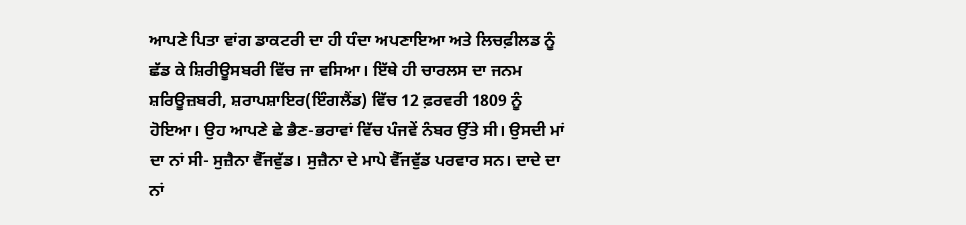ਆਪਣੇ ਪਿਤਾ ਵਾਂਗ ਡਾਕਟਰੀ ਦਾ ਹੀ ਧੰਦਾ ਅਪਣਾਇਆ ਅਤੇ ਲਿਚਫ਼ੀਲਡ ਨੂੰ ਛੱਡ ਕੇ ਸ਼ਿਰੀਊਸਬਰੀ ਵਿੱਚ ਜਾ ਵਸਿਆ। ਇੱਥੇ ਹੀ ਚਾਰਲਸ ਦਾ ਜਨਮ ਸ਼ਰਿਊਜ਼ਬਰੀ, ਸ਼ਰਾਪਸ਼ਾਇਰ(ਇੰਗਲੈਂਡ) ਵਿੱਚ 12 ਫ਼ਰਵਰੀ 1809 ਨੂੰ ਹੋਇਆ। ਉਹ ਆਪਣੇ ਛੇ ਭੈਣ-ਭਰਾਵਾਂ ਵਿੱਚ ਪੰਜਵੇਂ ਨੰਬਰ ਉੱਤੇ ਸੀ। ਉਸਦੀ ਮਾਂ ਦਾ ਨਾਂ ਸੀ- ਸੁਜ਼ੈਨਾ ਵੈੱਜਵੁੱਡ। ਸੁਜ਼ੈਨਾ ਦੇ ਮਾਪੇ ਵੈੱਜਵੁੱਡ ਪਰਵਾਰ ਸਨ। ਦਾਦੇ ਦਾ ਨਾਂ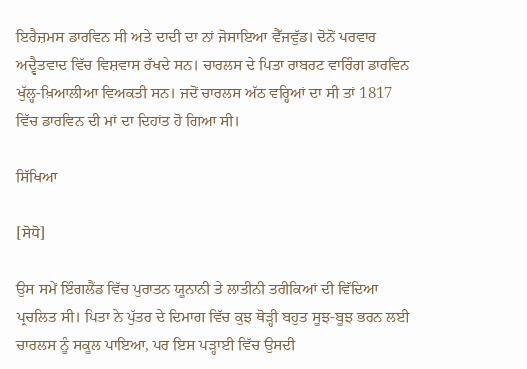ਇਰੈਜ਼ਮਸ ਡਾਰਵਿਨ ਸੀ ਅਤੇ ਦਾਦੀ ਦਾ ਨਾਂ ਜੋਸਾਇਆ ਵੈੱਜਵੁੱਡ। ਦੋਨੋਂ ਪਰਵਾਰ ਅਦ੍ਵੈਤਵਾਦ ਵਿੱਚ ਵਿਸ਼ਵਾਸ ਰੱਖਦੇ ਸਨ। ਚਾਰਲਸ ਦੇ ਪਿਤਾ ਰਾਬਰਟ ਵਾਰਿੰਗ ਡਾਰਵਿਨ ਖੁੱਲ੍ਹ-ਖ਼ਿਆਲੀਆ ਵਿਅਕਤੀ ਸਨ। ਜਦੋਂ ਚਾਰਲਸ ਅੱਠ ਵਰ੍ਹਿਆਂ ਦਾ ਸੀ ਤਾਂ 1817 ਵਿੱਚ ਡਾਰਵਿਨ ਦੀ ਮਾਂ ਦਾ ਦਿਹਾਂਤ ਹੋ ਗਿਆ ਸੀ।

ਸਿੱਖਿਆ

[ਸੋਧੋ]

ਉਸ ਸਮੇਂ ਇੰਗਲੈਂਡ ਵਿੱਚ ਪੁਰਾਤਨ ਯੂਨਾਨੀ ਤੇ ਲਾਤੀਨੀ ਤਰੀਕਿਆਂ ਦੀ ਵਿੱਦਿਆ ਪ੍ਰਚਲਿਤ ਸੀ। ਪਿਤਾ ਨੇ ਪੁੱਤਰ ਦੇ ਦਿਮਾਗ ਵਿੱਚ ਕੁਝ ਥੋਡ਼੍ਹੀ ਬਹੁਤ ਸੂਝ-ਬੂਝ ਭਰਨ ਲਈ ਚਾਰਲਸ ਨੂੰ ਸਕੂਲ ਪਾਇਆ, ਪਰ ਇਸ ਪਡ਼੍ਹਾਈ ਵਿੱਚ ਉਸਦੀ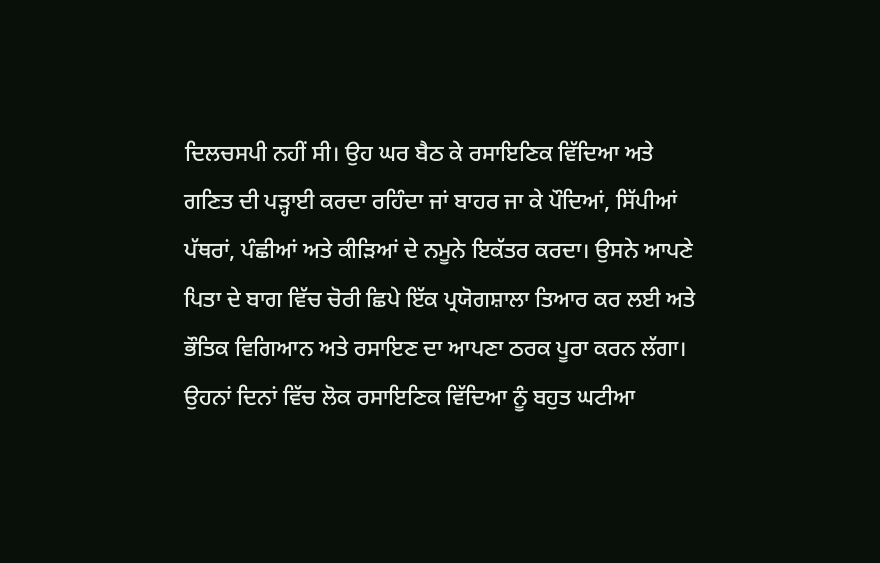ਦਿਲਚਸਪੀ ਨਹੀਂ ਸੀ। ਉਹ ਘਰ ਬੈਠ ਕੇ ਰਸਾਇਣਿਕ ਵਿੱਦਿਆ ਅਤੇ ਗਣਿਤ ਦੀ ਪਡ਼੍ਹਾਈ ਕਰਦਾ ਰਹਿੰਦਾ ਜਾਂ ਬਾਹਰ ਜਾ ਕੇ ਪੌਦਿਆਂ, ਸਿੱਪੀਆਂ ਪੱਥਰਾਂ, ਪੰਛੀਆਂ ਅਤੇ ਕੀਡ਼ਿਆਂ ਦੇ ਨਮੂਨੇ ਇਕੱਤਰ ਕਰਦਾ। ਉਸਨੇ ਆਪਣੇ ਪਿਤਾ ਦੇ ਬਾਗ ਵਿੱਚ ਚੋਰੀ ਛਿਪੇ ਇੱਕ ਪ੍ਰਯੋਗਸ਼ਾਲਾ ਤਿਆਰ ਕਰ ਲਈ ਅਤੇ ਭੌਤਿਕ ਵਿਗਿਆਨ ਅਤੇ ਰਸਾਇਣ ਦਾ ਆਪਣਾ ਠਰਕ ਪੂਰਾ ਕਰਨ ਲੱਗਾ। ਉਹਨਾਂ ਦਿਨਾਂ ਵਿੱਚ ਲੋਕ ਰਸਾਇਣਿਕ ਵਿੱਦਿਆ ਨੂੰ ਬਹੁਤ ਘਟੀਆ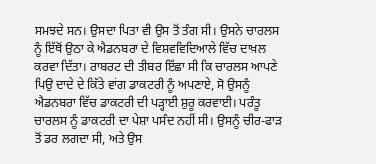ਸਮਝਦੇ ਸਨ। ਉਸਦਾ ਪਿਤਾ ਵੀ ਉਸ ਤੋਂ ਤੰਗ ਸੀ। ਉਸਨੇ ਚਾਰਲਸ ਨੂੰ ਇੱਥੋਂ ਉਠਾ ਕੇ ਐਡਨਬਰਾ ਦੇ ਵਿਸ਼ਵਵਿਦਿਆਲੇ ਵਿੱਚ ਦਾਖ਼ਲ ਕਰਵਾ ਦਿੱਤਾ। ਰਾਬਰਟ ਦੀ ਤੀਬਰ ਇੱਛਾ ਸੀ ਕਿ ਚਾਰਲਸ ਆਪਣੇ ਪਿਉ ਦਾਦੇ ਦੇ ਕਿੱਤੇ ਵਾਂਗ ਡਾਕਟਰੀ ਨੂੰ ਅਪਣਾਏ, ਸੋ ਉਸਨੂੰ ਐਡਨਬਰਾ ਵਿੱਚ ਡਾਕਟਰੀ ਦੀ ਪਡ਼੍ਹਾਈ ਸ਼ੁਰੂ ਕਰਵਾਈ। ਪਰੰਤੂ ਚਾਰਲਸ ਨੂੰ ਡਾਕਟਰੀ ਦਾ ਪੇਸ਼ਾ ਪਸੰਦ ਨਹੀਂ ਸੀ। ਉਸਨੂੰ ਚੀਰ-ਫਾਡ਼ ਤੋਂ ਡਰ ਲਗਦਾ ਸੀ, ਅਤੇ ਉਸ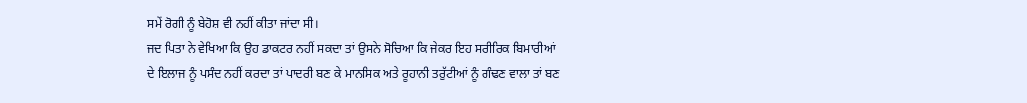ਸਮੇਂ ਰੋਗੀ ਨੂੰ ਬੇਹੋਸ਼ ਵੀ ਨਹੀਂ ਕੀਤਾ ਜਾਂਦਾ ਸੀ।
ਜਦ ਪਿਤਾ ਨੇ ਵੇਖਿਆ ਕਿ ਉਹ ਡਾਕਟਰ ਨਹੀਂ ਸਕਦਾ ਤਾਂ ਉਸਨੇ ਸੋਚਿਆ ਕਿ ਜੇਕਰ ਇਹ ਸਰੀਰਿਕ ਬਿਮਾਰੀਆਂ ਦੇ ਇਲਾਜ ਨੂੰ ਪਸੰਦ ਨਹੀਂ ਕਰਦਾ ਤਾਂ ਪਾਦਰੀ ਬਣ ਕੇ ਮਾਨਸਿਕ ਅਤੇ ਰੂਹਾਨੀ ਤਰੁੱਟੀਆਂ ਨੂੰ ਗੰਢਣ ਵਾਲਾ ਤਾਂ ਬਣ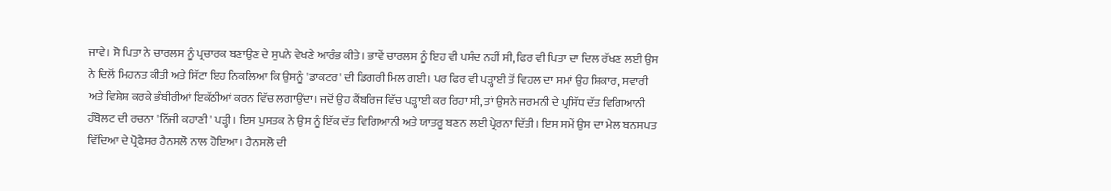ਜਾਵੇ। ਸੋ ਪਿਤਾ ਨੇ ਚਾਰਲਸ ਨੂੰ ਪ੍ਰਚਾਰਕ ਬਣਾਉਣ ਦੇ ਸੁਪਨੇ ਵੇਖਣੇ ਆਰੰਭ ਕੀਤੇ। ਭਾਵੇਂ ਚਾਰਲਸ ਨੂੰ ਇਹ ਵੀ ਪਸੰਦ ਨਹੀਂ ਸੀ, ਫਿਰ ਵੀ ਪਿਤਾ ਦਾ ਦਿਲ ਰੱਖਣ ਲਈ ਉਸ ਨੇ ਦਿਲੋਂ ਮਿਹਨਤ ਕੀਤੀ ਅਤੇ ਸਿੱਟਾ ਇਹ ਨਿਕਲਿਆ ਕਿ ਉਸਨੂੰ 'ਡਾਕਟਰ' ਦੀ ਡਿਗਰੀ ਮਿਲ ਗਈ। ਪਰ ਫਿਰ ਵੀ ਪਡ਼੍ਹਾਈ ਤੋਂ ਵਿਹਲ ਦਾ ਸਮਾਂ ਉਹ ਸ਼ਿਕਾਰ, ਸਵਾਰੀ ਅਤੇ ਵਿਸ਼ੇਸ਼ ਕਰਕੇ ਭੰਬੀਰੀਆਂ ਇਕੱਠੀਆਂ ਕਰਨ ਵਿੱਚ ਲਗਾਉਂਦਾ। ਜਦੋਂ ਉਹ ਕੈਂਬਰਿਜ ਵਿੱਚ ਪਡ਼੍ਹਾਈ ਕਰ ਰਿਹਾ ਸੀ, ਤਾਂ ਉਸਨੇ ਜਰਮਨੀ ਦੇ ਪ੍ਰਸਿੱਧ ਦੱਤ ਵਿਗਿਆਨੀ ਹੰਬੋਲਟ ਦੀ ਰਚਨਾ 'ਨਿੱਜੀ ਕਹਾਣੀ' ਪਡ਼੍ਹੀ। ਇਸ ਪੁਸਤਕ ਨੇ ਉਸ ਨੂੰ ਇੱਕ ਦੱਤ ਵਿਗਿਆਨੀ ਅਤੇ ਯਾਤਰੂ ਬਣਨ ਲਈ ਪ੍ਰੇਰਨਾ ਦਿੱਤੀ। ਇਸ ਸਮੇਂ ਉਸ ਦਾ ਮੇਲ ਬਨਸਪਤ ਵਿੱਦਿਆ ਦੇ ਪ੍ਰੋਫੈਸਰ ਹੈਨਸਲੋ ਨਾਲ ਹੋਇਆ। ਹੈਨਸਲੋ ਦੀ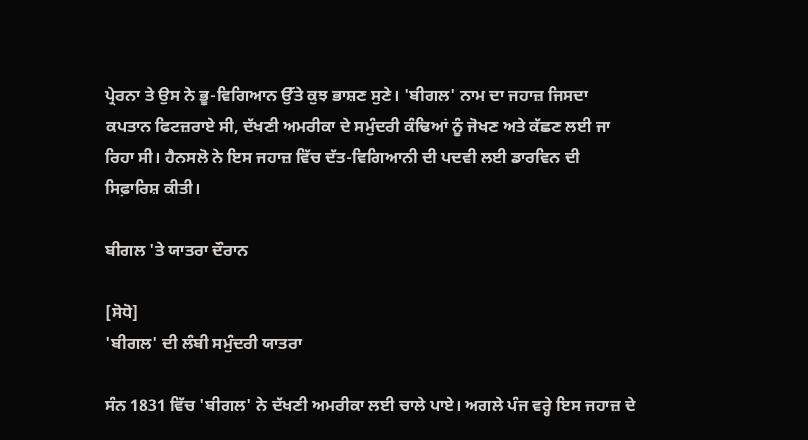ਪ੍ਰੇਰਨਾ ਤੇ ਉਸ ਨੇ ਭੂ-ਵਿਗਿਆਨ ਉੱਤੇ ਕੁਝ ਭਾਸ਼ਣ ਸੁਣੇ। 'ਬੀਗਲ' ਨਾਮ ਦਾ ਜਹਾਜ਼ ਜਿਸਦਾ ਕਪਤਾਨ ਫਿਟਜ਼ਰਾਏ ਸੀ, ਦੱਖਣੀ ਅਮਰੀਕਾ ਦੇ ਸਮੁੰਦਰੀ ਕੰਢਿਆਂ ਨੂੰ ਜੋਖਣ ਅਤੇ ਕੱਛਣ ਲਈ ਜਾ ਰਿਹਾ ਸੀ। ਹੈਨਸਲੋ ਨੇ ਇਸ ਜਹਾਜ਼ ਵਿੱਚ ਦੱਤ-ਵਿਗਿਆਨੀ ਦੀ ਪਦਵੀ ਲਈ ਡਾਰਵਿਨ ਦੀ ਸਿਫ਼ਾਰਿਸ਼ ਕੀਤੀ।

ਬੀਗਲ 'ਤੇ ਯਾਤਰਾ ਦੌਰਾਨ

[ਸੋਧੋ]
'ਬੀਗਲ' ਦੀ ਲੰਬੀ ਸਮੁੰਦਰੀ ਯਾਤਰਾ

ਸੰਨ 1831 ਵਿੱਚ 'ਬੀਗਲ' ਨੇ ਦੱਖਣੀ ਅਮਰੀਕਾ ਲਈ ਚਾਲੇ ਪਾਏ। ਅਗਲੇ ਪੰਜ ਵਰ੍ਹੇ ਇਸ ਜਹਾਜ਼ ਦੇ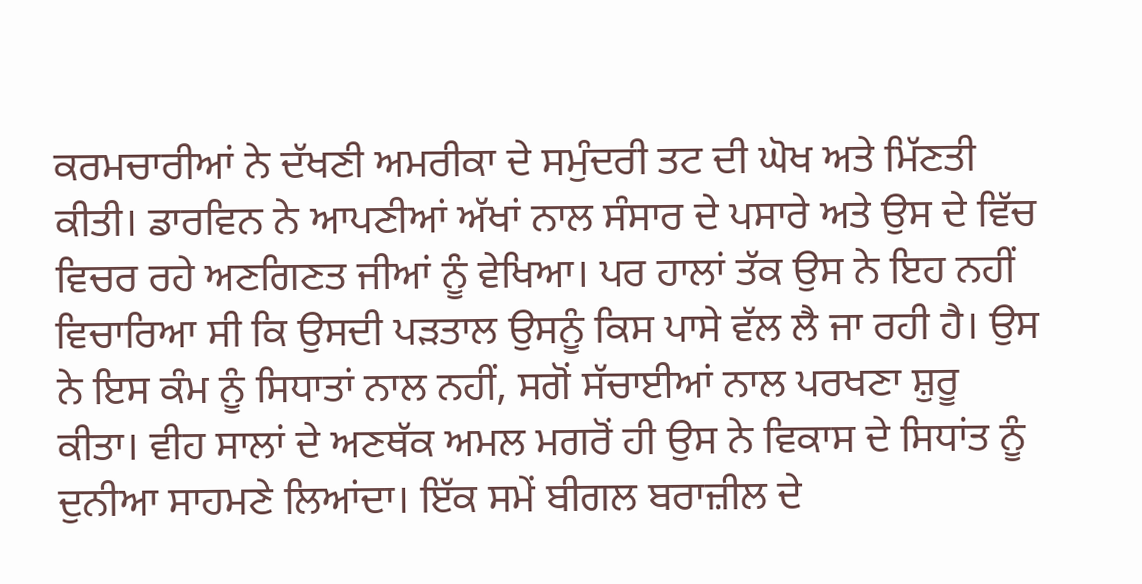ਕਰਮਚਾਰੀਆਂ ਨੇ ਦੱਖਣੀ ਅਮਰੀਕਾ ਦੇ ਸਮੁੰਦਰੀ ਤਟ ਦੀ ਘੋਖ ਅਤੇ ਮਿੱਣਤੀ ਕੀਤੀ। ਡਾਰਵਿਨ ਨੇ ਆਪਣੀਆਂ ਅੱਖਾਂ ਨਾਲ ਸੰਸਾਰ ਦੇ ਪਸਾਰੇ ਅਤੇ ਉਸ ਦੇ ਵਿੱਚ ਵਿਚਰ ਰਹੇ ਅਣਗਿਣਤ ਜੀਆਂ ਨੂੰ ਵੇਖਿਆ। ਪਰ ਹਾਲਾਂ ਤੱਕ ਉਸ ਨੇ ਇਹ ਨਹੀਂ ਵਿਚਾਰਿਆ ਸੀ ਕਿ ਉਸਦੀ ਪਡ਼ਤਾਲ ਉਸਨੂੰ ਕਿਸ ਪਾਸੇ ਵੱਲ ਲੈ ਜਾ ਰਹੀ ਹੈ। ਉਸ ਨੇ ਇਸ ਕੰਮ ਨੂੰ ਸਿਧਾਤਾਂ ਨਾਲ ਨਹੀਂ, ਸਗੋਂ ਸੱਚਾਈਆਂ ਨਾਲ ਪਰਖਣਾ ਸ਼ੁਰੂ ਕੀਤਾ। ਵੀਹ ਸਾਲਾਂ ਦੇ ਅਣਥੱਕ ਅਮਲ ਮਗਰੋਂ ਹੀ ਉਸ ਨੇ ਵਿਕਾਸ ਦੇ ਸਿਧਾਂਤ ਨੂੰ ਦੁਨੀਆ ਸਾਹਮਣੇ ਲਿਆਂਦਾ। ਇੱਕ ਸਮੇਂ ਬੀਗਲ ਬਰਾਜ਼ੀਲ ਦੇ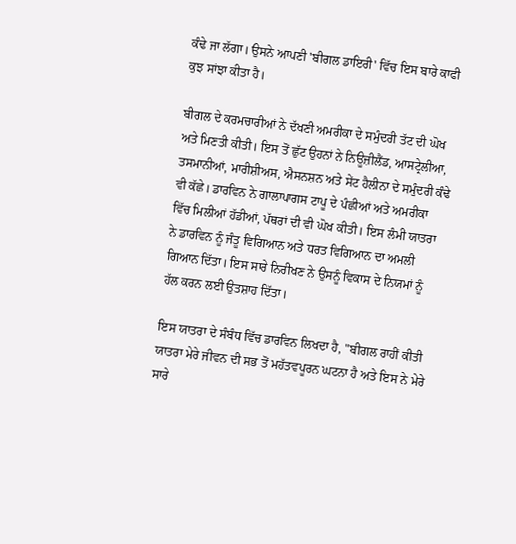ਕੰਢੇ ਜਾ ਲੱਗਾ। ਉਸਨੇ ਆਪਣੀ 'ਬੀਗਲ ਡਾਇਰੀ' ਵਿੱਚ ਇਸ ਬਾਰੇ ਕਾਫੀ ਕੁਝ ਸਾਂਝਾ ਕੀਤਾ ਹੈ।

ਬੀਗਲ ਦੇ ਕਰਮਚਾਰੀਆਂ ਨੇ ਦੱਖਣੀ ਅਮਰੀਕਾ ਦੇ ਸਮੁੰਦਰੀ ਤੱਟ ਦੀ ਘੋਖ ਅਤੇ ਮਿਣਤੀ ਕੀਤੀ। ਇਸ ਤੋਂ ਛੁੱਟ ਉਹਨਾਂ ਨੇ ਨਿਊਜ਼ੀਲੈਂਡ, ਆਸਟ੍ਰੇਲੀਆ, ਤਸਮਾਨੀਆਂ, ਮਾਰੀਸ਼ੀਅਸ, ਐਸਨਸ਼ਨ ਅਤੇ ਸੇਂਟ ਹੈਲੀਨਾ ਦੇ ਸਮੁੰਦਰੀ ਕੰਢੇ ਵੀ ਕੱਛੇ। ਡਾਰਵਿਨ ਨੇ ਗਾਲਾਪਾਗਸ ਟਾਪੂ ਦੇ ਪੰਛੀਆਂ ਅਤੇ ਅਮਰੀਕਾ ਵਿੱਚ ਮਿਲੀਆਂ ਹੱਡੀਆਂ, ਪੱਥਰਾਂ ਦੀ ਵੀ ਘੋਖ ਕੀਤੀ। ਇਸ ਲੰਮੀ ਯਾਤਰਾ ਨੇ ਡਾਰਵਿਨ ਨੂੰ ਜੰਤੂ ਵਿਗਿਆਨ ਅਤੇ ਧਰਤ ਵਿਗਿਆਨ ਦਾ ਅਮਲੀ ਗਿਆਨ ਦਿੱਤਾ। ਇਸ ਸਾਰੇ ਨਿਰੀਖਣ ਨੇ ਉਸਨੂੰ ਵਿਕਾਸ ਦੇ ਨਿਯਮਾਂ ਨੂੰ ਹੱਲ ਕਰਨ ਲਈ ਉਤਸ਼ਾਹ ਦਿੱਤਾ।

ਇਸ ਯਾਤਰਾ ਦੇ ਸੰਬੰਧ ਵਿੱਚ ਡਾਰਵਿਨ ਲਿਖਦਾ ਹੈ, "ਬੀਗਲ ਰਾਹੀਂ ਕੀਤੀ ਯਾਤਰਾ ਮੇਰੇ ਜੀਵਨ ਦੀ ਸਭ ਤੋਂ ਮਹੱਤਵਪੂਰਨ ਘਟਨਾ ਹੈ ਅਤੇ ਇਸ ਨੇ ਮੇਰੇ ਸਾਰੇ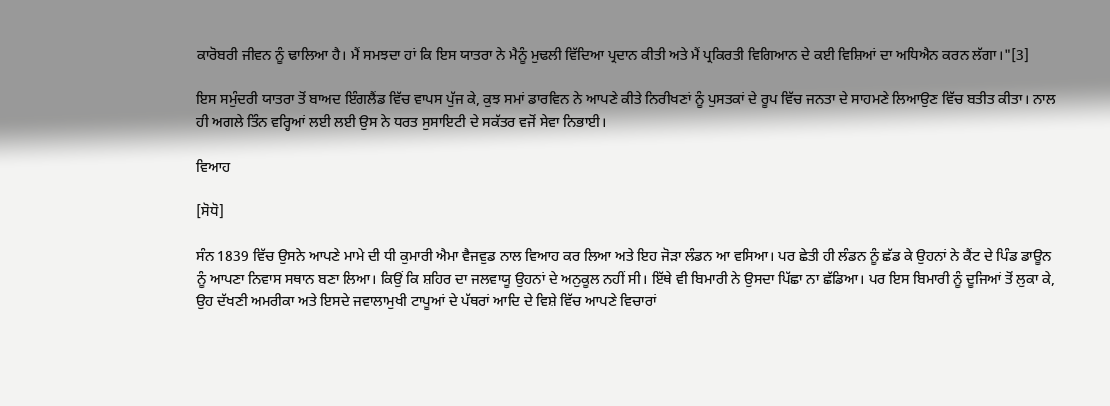ਕਾਰੋਬਰੀ ਜੀਵਨ ਨੂੰ ਢਾਲਿਆ ਹੈ। ਮੈਂ ਸਮਝਦਾ ਹਾਂ ਕਿ ਇਸ ਯਾਤਰਾ ਨੇ ਮੈਨੂੰ ਮੁਢਲੀ ਵਿੱਦਿਆ ਪ੍ਰਦਾਨ ਕੀਤੀ ਅਤੇ ਮੈਂ ਪ੍ਰਕਿਰਤੀ ਵਿਗਿਆਨ ਦੇ ਕਈ ਵਿਸ਼ਿਆਂ ਦਾ ਅਧਿਐਨ ਕਰਨ ਲੱਗਾ।"[3]

ਇਸ ਸਮੁੰਦਰੀ ਯਾਤਰਾ ਤੋਂ ਬਾਅਦ ਇੰਗਲੈਂਡ ਵਿੱਚ ਵਾਪਸ ਪੁੱਜ ਕੇ, ਕੁਝ ਸਮਾਂ ਡਾਰਵਿਨ ਨੇ ਆਪਣੇ ਕੀਤੇ ਨਿਰੀਖਣਾਂ ਨੂੰ ਪੁਸਤਕਾਂ ਦੇ ਰੂਪ ਵਿੱਚ ਜਨਤਾ ਦੇ ਸਾਹਮਣੇ ਲਿਆਉਣ ਵਿੱਚ ਬਤੀਤ ਕੀਤਾ। ਨਾਲ ਹੀ ਅਗਲੇ ਤਿੰਨ ਵਰ੍ਹਿਆਂ ਲਈ ਲਈ ਉਸ ਨੇ ਧਰਤ ਸੁਸਾਇਟੀ ਦੇ ਸਕੱਤਰ ਵਜੋਂ ਸੇਵਾ ਨਿਭਾਈ।

ਵਿਆਹ

[ਸੋਧੋ]

ਸੰਨ 1839 ਵਿੱਚ ਉਸਨੇ ਆਪਣੇ ਮਾਮੇ ਦੀ ਧੀ ਕੁਮਾਰੀ ਐਮਾ ਵੈਜਵੁਡ ਨਾਲ ਵਿਆਹ ਕਰ ਲਿਆ ਅਤੇ ਇਹ ਜੋਡ਼ਾ ਲੰਡਨ ਆ ਵਸਿਆ। ਪਰ ਛੇਤੀ ਹੀ ਲੰਡਨ ਨੂੰ ਛੱਡ ਕੇ ਉਹਨਾਂ ਨੇ ਕੈਂਟ ਦੇ ਪਿੰਡ ਡਾਊਨ ਨੂੰ ਆਪਣਾ ਨਿਵਾਸ ਸਥਾਨ ਬਣਾ ਲਿਆ। ਕਿਉਂ ਕਿ ਸ਼ਹਿਰ ਦਾ ਜਲਵਾਯੂ ਉਹਨਾਂ ਦੇ ਅਨੁਕੂਲ ਨਹੀਂ ਸੀ। ਇੱਥੇ ਵੀ ਬਿਮਾਰੀ ਨੇ ਉਸਦਾ ਪਿੱਛਾ ਨਾ ਛੱਡਿਆ। ਪਰ ਇਸ ਬਿਮਾਰੀ ਨੂੰ ਦੂਜਿਆਂ ਤੋਂ ਲੁਕਾ ਕੇ, ਉਹ ਦੱਖਣੀ ਅਮਰੀਕਾ ਅਤੇ ਇਸਦੇ ਜਵਾਲਾਮੁਖੀ ਟਾਪੂਆਂ ਦੇ ਪੱਥਰਾਂ ਆਦਿ ਦੇ ਵਿਸ਼ੇ ਵਿੱਚ ਆਪਣੇ ਵਿਚਾਰਾਂ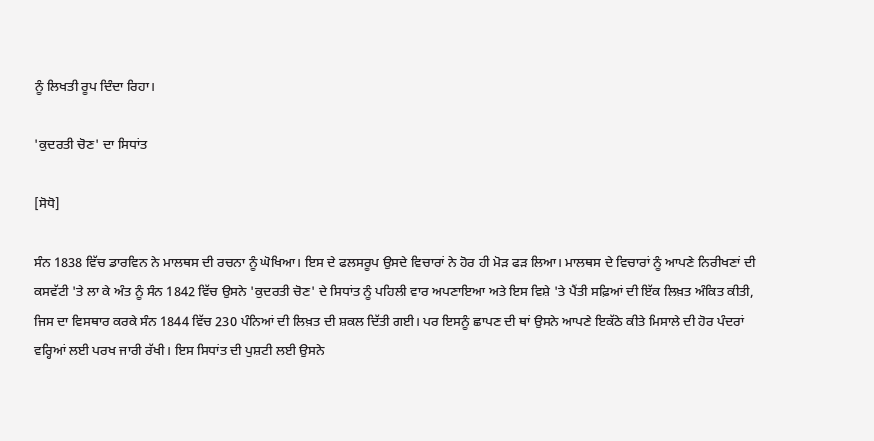ਨੂੰ ਲਿਖਤੀ ਰੂਪ ਦਿੰਦਾ ਰਿਹਾ।

'ਕੁਦਰਤੀ ਚੋਣ' ਦਾ ਸਿਧਾਂਤ

[ਸੋਧੋ]

ਸੰਨ 1838 ਵਿੱਚ ਡਾਰਵਿਨ ਨੇ ਮਾਲਥਸ ਦੀ ਰਚਨਾ ਨੂੰ ਘੋਖਿਆ। ਇਸ ਦੇ ਫਲਸਰੂਪ ਉਸਦੇ ਵਿਚਾਰਾਂ ਨੇ ਹੋਰ ਹੀ ਮੋਡ਼ ਫਡ਼ ਲਿਆ। ਮਾਲਥਸ ਦੇ ਵਿਚਾਰਾਂ ਨੂੰ ਆਪਣੇ ਨਿਰੀਖਣਾਂ ਦੀ ਕਸਵੱਟੀ 'ਤੇ ਲਾ ਕੇ ਅੰਤ ਨੂੰ ਸੰਨ 1842 ਵਿੱਚ ਉਸਨੇ 'ਕੁਦਰਤੀ ਚੋਣ' ਦੇ ਸਿਧਾਂਤ ਨੂੰ ਪਹਿਲੀ ਵਾਰ ਅਪਣਾਇਆ ਅਤੇ ਇਸ ਵਿਸ਼ੇ 'ਤੇ ਪੈਂਤੀ ਸਫ਼ਿਆਂ ਦੀ ਇੱਕ ਲਿਖ਼ਤ ਅੰਕਿਤ ਕੀਤੀ, ਜਿਸ ਦਾ ਵਿਸਥਾਰ ਕਰਕੇ ਸੰਨ 1844 ਵਿੱਚ 230 ਪੰਨਿਆਂ ਦੀ ਲਿਖ਼ਤ ਦੀ ਸ਼ਕਲ ਦਿੱਤੀ ਗਈ। ਪਰ ਇਸਨੂੰ ਛਾਪਣ ਦੀ ਥਾਂ ਉਸਨੇ ਆਪਣੇ ਇਕੱਠੇ ਕੀਤੇ ਮਿਸਾਲੇ ਦੀ ਹੋਰ ਪੰਦਰਾਂ ਵਰ੍ਹਿਆਂ ਲਈ ਪਰਖ ਜਾਰੀ ਰੱਖੀ। ਇਸ ਸਿਧਾਂਤ ਦੀ ਪੁਸ਼ਟੀ ਲਈ ਉਸਨੇ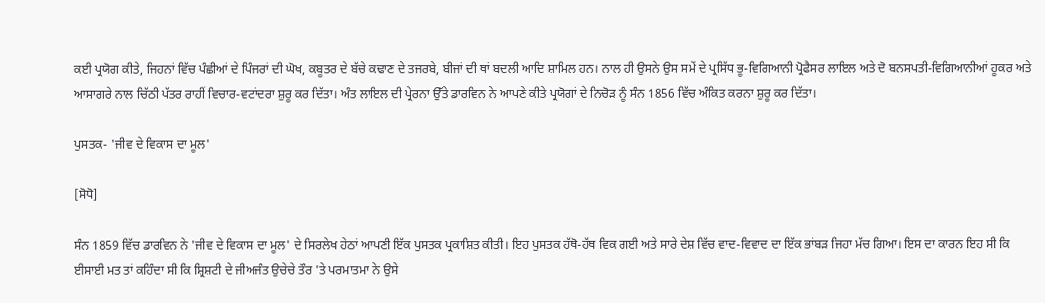ਕਈ ਪ੍ਰਯੋਗ ਕੀਤੇ, ਜਿਹਨਾਂ ਵਿੱਚ ਪੰਛੀਆਂ ਦੇ ਪਿੰਜਰਾਂ ਦੀ ਘੋਖ, ਕਬੂਤਰ ਦੇ ਬੱਚੇ ਕਢਾਣ ਦੇ ਤਜਰਬੇ, ਬੀਜਾਂ ਦੀ ਥਾਂ ਬਦਲੀ ਆਦਿ ਸ਼ਾਮਿਲ ਹਨ। ਨਾਲ ਹੀ ਉਸਨੇ ਉਸ ਸਮੇਂ ਦੇ ਪ੍ਰਸਿੱਧ ਭੂ-ਵਿਗਿਆਨੀ ਪ੍ਰੋਫੈਸਰ ਲਾਇਲ ਅਤੇ ਦੋ ਬਨਸਪਤੀ-ਵਿਗਿਆਨੀਆਂ ਹੂਕਰ ਅਤੇ ਆਸਾਗਰੇ ਨਾਲ ਚਿੱਠੀ ਪੱਤਰ ਰਾਹੀਂ ਵਿਚਾਰ-ਵਟਾਂਦਰਾ ਸ਼ੁਰੂ ਕਰ ਦਿੱਤਾ। ਅੰਤ ਲਾਇਲ ਦੀ ਪ੍ਰੇਰਨਾ ਉੱਤੇ ਡਾਰਵਿਨ ਨੇ ਆਪਣੇ ਕੀਤੇ ਪ੍ਰਯੋਗਾਂ ਦੇ ਨਿਚੋਡ਼ ਨੂੰ ਸੰਨ 1856 ਵਿੱਚ ਅੰਕਿਤ ਕਰਨਾ ਸ਼ੁਰੂ ਕਰ ਦਿੱਤਾ।

ਪੁਸਤਕ- 'ਜੀਵ ਦੇ ਵਿਕਾਸ ਦਾ ਮੂਲ'

[ਸੋਧੋ]

ਸੰਨ 1859 ਵਿੱਚ ਡਾਰਵਿਨ ਨੇ 'ਜੀਵ ਦੇ ਵਿਕਾਸ ਦਾ ਮੂਲ' ਦੇ ਸਿਰਲੇਖ ਹੇਠਾਂ ਆਪਣੀ ਇੱਕ ਪੁਸਤਕ ਪ੍ਰਕਾਸ਼ਿਤ ਕੀਤੀ। ਇਹ ਪੁਸਤਕ ਹੱਥੋ-ਹੱਥ ਵਿਕ ਗਈ ਅਤੇ ਸਾਰੇ ਦੇਸ਼ ਵਿੱਚ ਵਾਦ-ਵਿਵਾਦ ਦਾ ਇੱਕ ਭਾਂਬਡ਼ ਜਿਹਾ ਮੱਚ ਗਿਆ। ਇਸ ਦਾ ਕਾਰਨ ਇਹ ਸੀ ਕਿ ਈਸਾਈ ਮਤ ਤਾਂ ਕਹਿੰਦਾ ਸੀ ਕਿ ਸ਼੍ਰਿਸ਼ਟੀ ਦੇ ਜੀਅਜੰਤ ਉਚੇਚੇ ਤੌਰ 'ਤੇ ਪਰਮਾਤਮਾ ਨੇ ਉਸੇ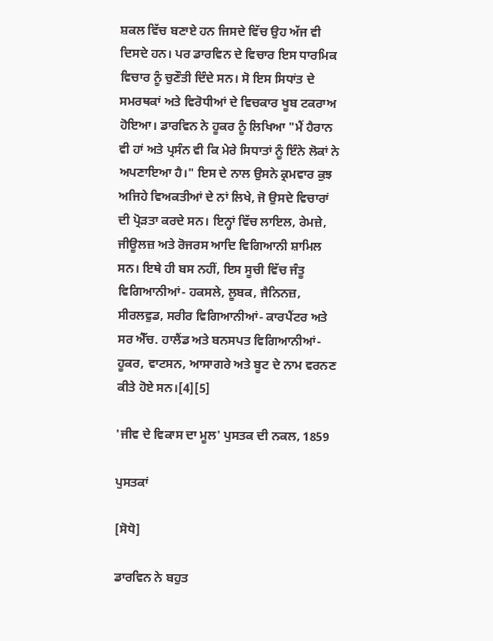ਸ਼ਕਲ ਵਿੱਚ ਬਣਾਏ ਹਨ ਜਿਸਦੇ ਵਿੱਚ ਉਹ ਅੱਜ ਵੀ ਦਿਸਦੇ ਹਨ। ਪਰ ਡਾਰਵਿਨ ਦੇ ਵਿਚਾਰ ਇਸ ਧਾਰਮਿਕ ਵਿਚਾਰ ਨੂੰ ਚੁਣੌਤੀ ਦਿੰਦੇ ਸਨ। ਸੋ ਇਸ ਸਿਧਾਂਤ ਦੇ ਸਮਰਥਕਾਂ ਅਤੇ ਵਿਰੋਧੀਆਂ ਦੇ ਵਿਚਕਾਰ ਖੂਬ ਟਕਰਾਅ ਹੋਇਆ। ਡਾਰਵਿਨ ਨੇ ਹੂਕਰ ਨੂੰ ਲਿਖਿਆ "ਮੈਂ ਹੈਰਾਨ ਵੀ ਹਾਂ ਅਤੇ ਪ੍ਰਸੰਨ ਵੀ ਕਿ ਮੇਰੇ ਸਿਧਾਤਾਂ ਨੂੰ ਇੰਨੇ ਲੋਕਾਂ ਨੇ ਅਪਣਾਇਆ ਹੈ।" ਇਸ ਦੇ ਨਾਲ ਉਸਨੇ ਕ੍ਰਮਵਾਰ ਕੁਝ ਅਜਿਹੇ ਵਿਅਕਤੀਆਂ ਦੇ ਨਾਂ ਲਿਖੇ, ਜੋ ਉਸਦੇ ਵਿਚਾਰਾਂ ਦੀ ਪ੍ਰੋਡ਼ਤਾ ਕਰਦੇ ਸਨ। ਇਨ੍ਹਾਂ ਵਿੱਚ ਲਾਇਲ, ਰੇਮਜ਼ੇ, ਜੀਊਲਜ਼ ਅਤੇ ਰੋਜਰਸ ਆਦਿ ਵਿਗਿਆਨੀ ਸ਼ਾਮਿਲ ਸਨ। ਇਥੇ ਹੀ ਬਸ ਨਹੀਂ, ਇਸ ਸੂਚੀ ਵਿੱਚ ਜੰਤੂ ਵਿਗਿਆਨੀਆਂ- ਹਕਸਲੇ, ਲੂਬਕ, ਜੈਨਿਨਜ਼, ਸੀਰਲਵੁਡ, ਸਰੀਰ ਵਿਗਿਆਨੀਆਂ- ਕਾਰਪੈਂਟਰ ਅਤੇ ਸਰ ਐੱਚ. ਹਾਲੈਂਡ ਅਤੇ ਬਨਸਪਤ ਵਿਗਿਆਨੀਆਂ- ਹੂਕਰ, ਵਾਟਸਨ, ਆਸਾਗਰੇ ਅਤੇ ਬੂਟ ਦੇ ਨਾਮ ਵਰਨਣ ਕੀਤੇ ਹੋਏ ਸਨ।[4][5]

'ਜੀਵ ਦੇ ਵਿਕਾਸ ਦਾ ਮੂਲ' ਪੁਸਤਕ ਦੀ ਨਕਲ, 1859

ਪੁਸਤਕਾਂ

[ਸੋਧੋ]

ਡਾਰਵਿਨ ਨੇ ਬਹੁਤ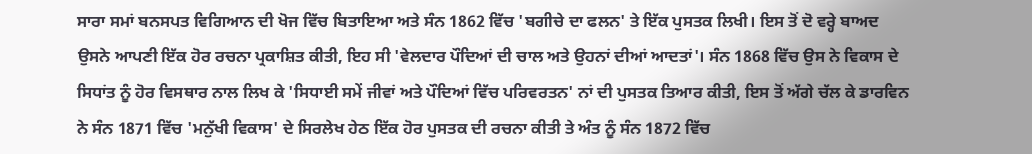ਸਾਰਾ ਸਮਾਂ ਬਨਸਪਤ ਵਿਗਿਆਨ ਦੀ ਖੋਜ ਵਿੱਚ ਬਿਤਾਇਆ ਅਤੇ ਸੰਨ 1862 ਵਿੱਚ 'ਬਗੀਚੇ ਦਾ ਫਲਨ' ਤੇ ਇੱਕ ਪੁਸਤਕ ਲਿਖੀ। ਇਸ ਤੋਂ ਦੋ ਵਰ੍ਹੇ ਬਾਅਦ ਉਸਨੇ ਆਪਣੀ ਇੱਕ ਹੋਰ ਰਚਨਾ ਪ੍ਰਕਾਸ਼ਿਤ ਕੀਤੀ, ਇਹ ਸੀ 'ਵੇਲਦਾਰ ਪੌਦਿਆਂ ਦੀ ਚਾਲ ਅਤੇ ਉਹਨਾਂ ਦੀਆਂ ਆਦਤਾਂ'। ਸੰਨ 1868 ਵਿੱਚ ਉਸ ਨੇ ਵਿਕਾਸ ਦੇ ਸਿਧਾਂਤ ਨੂੰ ਹੋਰ ਵਿਸਥਾਰ ਨਾਲ ਲਿਖ ਕੇ 'ਸਿਧਾਈ ਸਮੇਂ ਜੀਵਾਂ ਅਤੇ ਪੌਦਿਆਂ ਵਿੱਚ ਪਰਿਵਰਤਨ' ਨਾਂ ਦੀ ਪੁਸਤਕ ਤਿਆਰ ਕੀਤੀ, ਇਸ ਤੋਂ ਅੱਗੇ ਚੱਲ ਕੇ ਡਾਰਵਿਨ ਨੇ ਸੰਨ 1871 ਵਿੱਚ 'ਮਨੁੱਖੀ ਵਿਕਾਸ' ਦੇ ਸਿਰਲੇਖ ਹੇਠ ਇੱਕ ਹੋਰ ਪੁਸਤਕ ਦੀ ਰਚਨਾ ਕੀਤੀ ਤੇ ਅੰਤ ਨੂੰ ਸੰਨ 1872 ਵਿੱਚ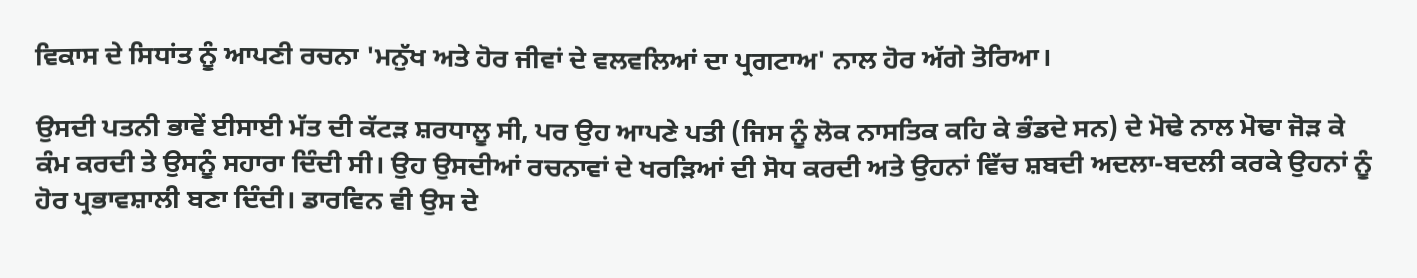ਵਿਕਾਸ ਦੇ ਸਿਧਾਂਤ ਨੂੰ ਆਪਣੀ ਰਚਨਾ 'ਮਨੁੱਖ ਅਤੇ ਹੋਰ ਜੀਵਾਂ ਦੇ ਵਲਵਲਿਆਂ ਦਾ ਪ੍ਰਗਟਾਅ' ਨਾਲ ਹੋਰ ਅੱਗੇ ਤੋਰਿਆ।

ਉਸਦੀ ਪਤਨੀ ਭਾਵੇਂ ਈਸਾਈ ਮੱਤ ਦੀ ਕੱਟਡ਼ ਸ਼ਰਧਾਲੂ ਸੀ, ਪਰ ਉਹ ਆਪਣੇ ਪਤੀ (ਜਿਸ ਨੂੰ ਲੋਕ ਨਾਸਤਿਕ ਕਹਿ ਕੇ ਭੰਡਦੇ ਸਨ) ਦੇ ਮੋਢੇ ਨਾਲ ਮੋਢਾ ਜੋਡ਼ ਕੇ ਕੰਮ ਕਰਦੀ ਤੇ ਉਸਨੂੰ ਸਹਾਰਾ ਦਿੰਦੀ ਸੀ। ਉਹ ਉਸਦੀਆਂ ਰਚਨਾਵਾਂ ਦੇ ਖਰੜਿਆਂ ਦੀ ਸੋਧ ਕਰਦੀ ਅਤੇ ਉਹਨਾਂ ਵਿੱਚ ਸ਼ਬਦੀ ਅਦਲਾ-ਬਦਲੀ ਕਰਕੇ ਉਹਨਾਂ ਨੂੰ ਹੋਰ ਪ੍ਰਭਾਵਸ਼ਾਲੀ ਬਣਾ ਦਿੰਦੀ। ਡਾਰਵਿਨ ਵੀ ਉਸ ਦੇ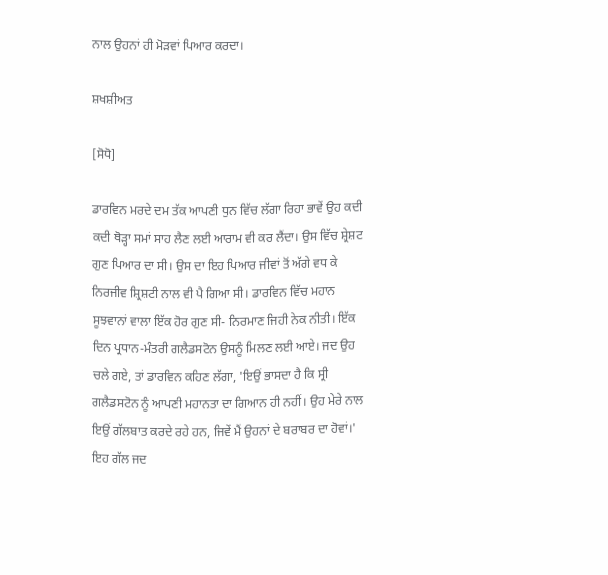ਨਾਲ ਉਹਨਾਂ ਹੀ ਮੋਡ਼ਵਾਂ ਪਿਆਰ ਕਰਦਾ।

ਸ਼ਖਸ਼ੀਅਤ

[ਸੋਧੋ]

ਡਾਰਵਿਨ ਮਰਦੇ ਦਮ ਤੱਕ ਆਪਣੀ ਧੁਨ ਵਿੱਚ ਲੱਗਾ ਰਿਹਾ ਭਾਵੇਂ ਉਹ ਕਦੀ ਕਦੀ ਥੋਡ਼੍ਹਾ ਸਮਾਂ ਸਾਹ ਲੈਣ ਲਈ ਆਰਾਮ ਵੀ ਕਰ ਲੈਂਦਾ। ਉਸ ਵਿੱਚ ਸ਼੍ਰੇਸ਼ਟ ਗੁਣ ਪਿਆਰ ਦਾ ਸੀ। ਉਸ ਦਾ ਇਹ ਪਿਆਰ ਜੀਵਾਂ ਤੋਂ ਅੱਗੇ ਵਧ ਕੇ ਨਿਰਜੀਵ ਸ਼੍ਰਿਸ਼ਟੀ ਨਾਲ ਵੀ ਪੈ ਗਿਆ ਸੀ। ਡਾਰਵਿਨ ਵਿੱਚ ਮਹਾਨ ਸੂਝਵਾਨਾਂ ਵਾਲਾ ਇੱਕ ਹੋਰ ਗੁਣ ਸੀ- ਨਿਰਮਾਣ ਜਿਹੀ ਨੇਕ ਨੀਤੀ। ਇੱਕ ਦਿਨ ਪ੍ਰਧਾਨ-ਮੰਤਰੀ ਗਲੈਡਸਟੋਨ ਉਸਨੂੰ ਮਿਲਣ ਲਈ ਆਏ। ਜਦ ਉਹ ਚਲੇ ਗਏ, ਤਾਂ ਡਾਰਵਿਨ ਕਹਿਣ ਲੱਗਾ, 'ਇਉਂ ਭਾਸਦਾ ਹੈ ਕਿ ਸ੍ਰੀ ਗਲੈਡਸਟੋਨ ਨੂੰ ਆਪਣੀ ਮਹਾਨਤਾ ਦਾ ਗਿਆਨ ਹੀ ਨਹੀਂ। ਉਹ ਮੇਰੇ ਨਾਲ ਇਉਂ ਗੱਲਬਾਤ ਕਰਦੇ ਰਹੇ ਹਨ, ਜਿਵੇਂ ਮੈਂ ਉਹਨਾਂ ਦੇ ਬਰਾਬਰ ਦਾ ਹੋਵਾਂ।' ਇਹ ਗੱਲ ਜਦ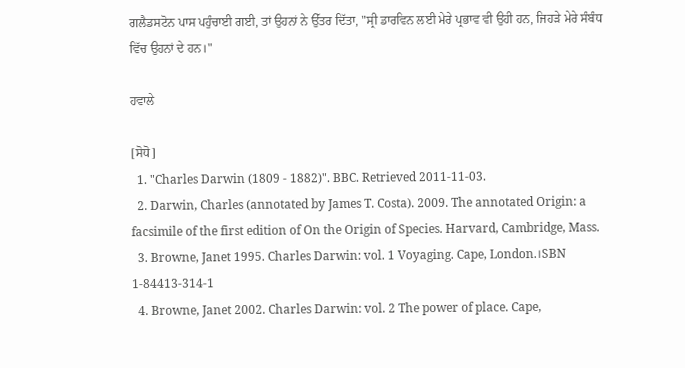ਗਲੈਡਸਟੋਨ ਪਾਸ ਪਹੁੰਚਾਈ ਗਈ, ਤਾਂ ਉਹਨਾਂ ਨੇ ਉੱਤਰ ਦਿੱਤਾ, "ਸ੍ਰੀ ਡਾਰਵਿਨ ਲਈ ਮੇਰੇ ਪ੍ਰਭਾਵ ਵੀ ਉਹੀ ਹਨ, ਜਿਹੜੇ ਮੇਰੇ ਸੰਬੰਧ ਵਿੱਚ ਉਹਨਾਂ ਦੇ ਹਨ।"

ਹਵਾਲੇ

[ਸੋਧੋ]
  1. "Charles Darwin (1809 - 1882)". BBC. Retrieved 2011-11-03.
  2. Darwin, Charles (annotated by James T. Costa). 2009. The annotated Origin: a facsimile of the first edition of On the Origin of Species. Harvard, Cambridge, Mass.
  3. Browne, Janet 1995. Charles Darwin: vol. 1 Voyaging. Cape, London.।SBN 1-84413-314-1
  4. Browne, Janet 2002. Charles Darwin: vol. 2 The power of place. Cape,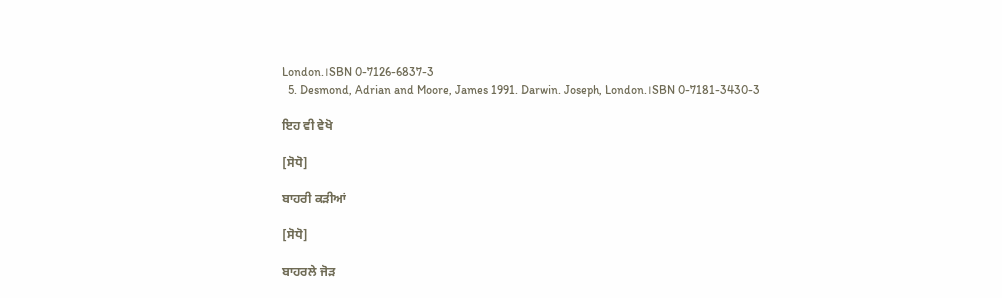London.।SBN 0-7126-6837-3
  5. Desmond, Adrian and Moore, James 1991. Darwin. Joseph, London.।SBN 0-7181-3430-3

ਇਹ ਵੀ ਵੇਖੋ

[ਸੋਧੋ]

ਬਾਹਰੀ ਕੜੀਆਂ

[ਸੋਧੋ]

ਬਾਹਰਲੇ ਜੋੜ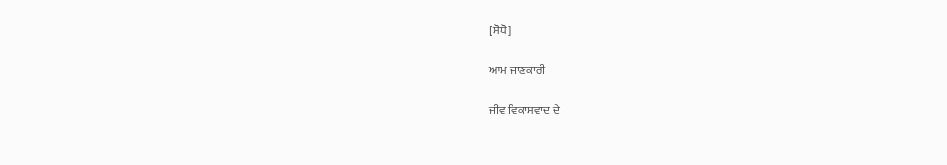[ਸੋਧੋ]

ਆਮ ਜਾਣਕਾਰੀ

ਜੀਵ ਵਿਕਾਸਵਾਦ ਦੇ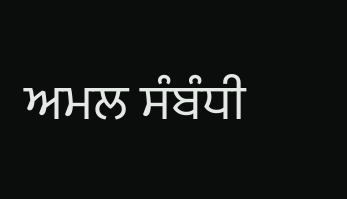ਅਮਲ ਸੰਬੰਧੀ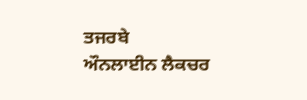ਤਜਰਬੇ
ਔਨਲਾਈਨ ਲੈਕਚਰ